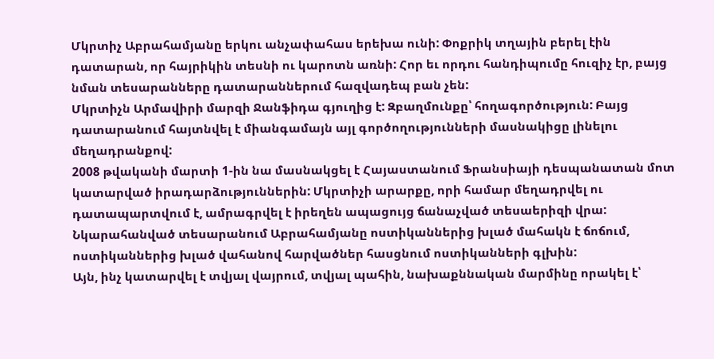Մկրտիչ Աբրահամյանը երկու անչափահաս երեխա ունի: Փոքրիկ տղային բերել էին դատարան, որ հայրիկին տեսնի ու կարոտն առնի: Հոր եւ որդու հանդիպումը հուզիչ էր, բայց նման տեսարանները դատարաններում հազվադեպ բան չեն:
Մկրտիչն Արմավիրի մարզի Ջանֆիդա գյուղից է: Զբաղմունքը՝ հողագործություն: Բայց դատարանում հայտնվել է միանգամայն այլ գործողությունների մասնակիցը լինելու մեղադրանքով:
2008 թվականի մարտի 1-ին նա մասնակցել է Հայաստանում Ֆրանսիայի դեսպանատան մոտ կատարված իրադարձություններին: Մկրտիչի արարքը, որի համար մեղադրվել ու դատապարտվում է, ամրագրվել է իրեղեն ապացույց ճանաչված տեսաերիզի վրա: Նկարահանված տեսարանում Աբրահամյանը ոստիկաններից խլած մահակն է ճոճում, ոստիկաններից խլած վահանով հարվածներ հասցնում ոստիկանների գլխին:
Այն, ինչ կատարվել է տվյալ վայրում, տվյալ պահին, նախաքննական մարմինը որակել է՝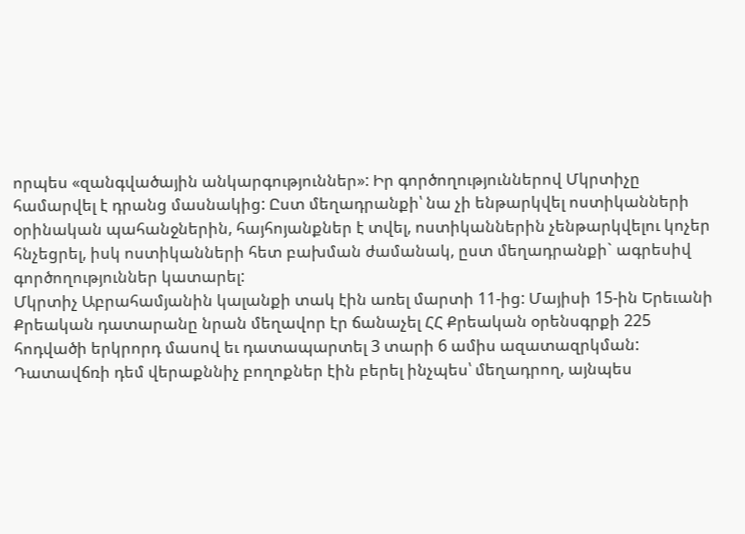որպես «զանգվածային անկարգություններ»: Իր գործողություններով Մկրտիչը համարվել է դրանց մասնակից: Ըստ մեղադրանքի՝ նա չի ենթարկվել ոստիկանների օրինական պահանջներին, հայհոյանքներ է տվել, ոստիկաններին չենթարկվելու կոչեր հնչեցրել, իսկ ոստիկանների հետ բախման ժամանակ, ըստ մեղադրանքի` ագրեսիվ գործողություններ կատարել:
Մկրտիչ Աբրահամյանին կալանքի տակ էին առել մարտի 11-ից: Մայիսի 15-ին Երեւանի Քրեական դատարանը նրան մեղավոր էր ճանաչել ՀՀ Քրեական օրենսգրքի 225 հոդվածի երկրորդ մասով եւ դատապարտել 3 տարի 6 ամիս ազատազրկման:
Դատավճռի դեմ վերաքննիչ բողոքներ էին բերել ինչպես՝ մեղադրող, այնպես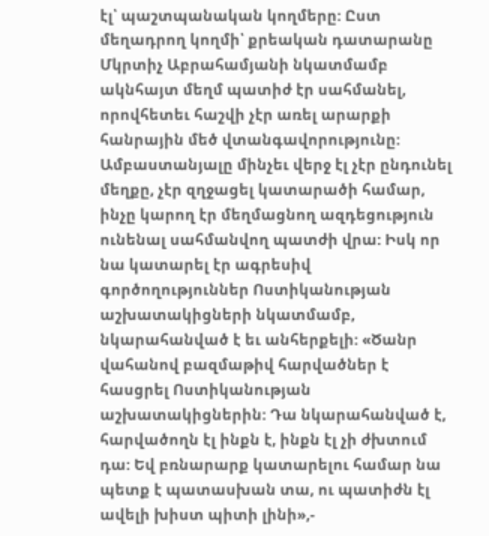էլ՝ պաշտպանական կողմերը: Ըստ մեղադրող կողմի՝ քրեական դատարանը Մկրտիչ Աբրահամյանի նկատմամբ ակնհայտ մեղմ պատիժ էր սահմանել, որովհետեւ հաշվի չէր առել արարքի հանրային մեծ վտանգավորությունը: Ամբաստանյալը մինչեւ վերջ էլ չէր ընդունել մեղքը, չէր զղջացել կատարածի համար, ինչը կարող էր մեղմացնող ազդեցություն ունենալ սահմանվող պատժի վրա: Իսկ որ նա կատարել էր ագրեսիվ գործողություններ Ոստիկանության աշխատակիցների նկատմամբ, նկարահանված է եւ անհերքելի: «Ծանր վահանով բազմաթիվ հարվածներ է հասցրել Ոստիկանության աշխատակիցներին: Դա նկարահանված է, հարվածողն էլ ինքն է, ինքն էլ չի ժխտում դա: Եվ բռնարարք կատարելու համար նա պետք է պատասխան տա, ու պատիժն էլ ավելի խիստ պիտի լինի»,-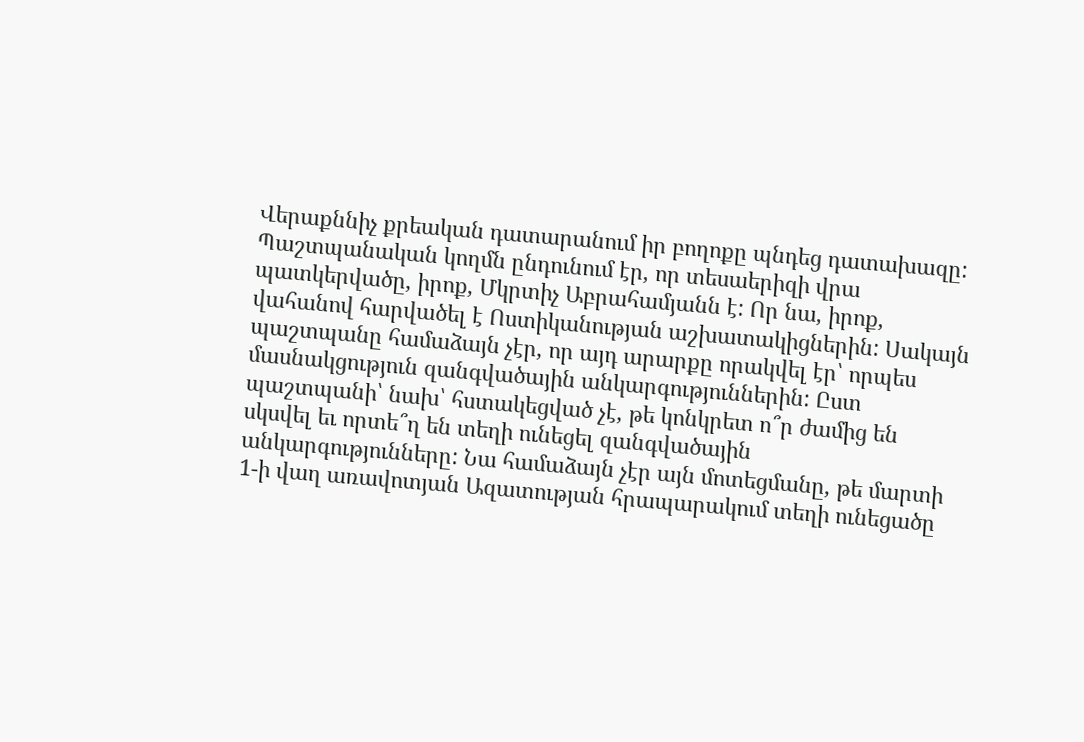Վերաքննիչ քրեական դատարանում իր բողոքը պնդեց դատախազը:
Պաշտպանական կողմն ընդունում էր, որ տեսաերիզի վրա պատկերվածը, իրոք, Մկրտիչ Աբրահամյանն է: Որ նա, իրոք, վահանով հարվածել է Ոստիկանության աշխատակիցներին: Սակայն պաշտպանը համաձայն չէր, որ այդ արարքը որակվել էր՝ որպես մասնակցություն զանգվածային անկարգություններին: Ըստ պաշտպանի՝ նախ՝ հստակեցված չէ, թե կոնկրետ ո՞ր ժամից են սկսվել եւ որտե՞ղ են տեղի ունեցել զանգվածային անկարգությունները: Նա համաձայն չէր այն մոտեցմանը, թե մարտի 1-ի վաղ առավոտյան Ազատության հրապարակում տեղի ունեցածը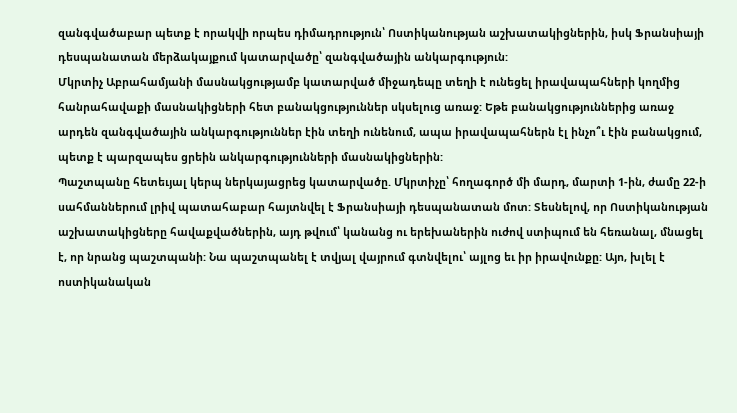զանգվածաբար պետք է որակվի որպես դիմադրություն՝ Ոստիկանության աշխատակիցներին, իսկ Ֆրանսիայի դեսպանատան մերձակայքում կատարվածը՝ զանգվածային անկարգություն:
Մկրտիչ Աբրահամյանի մասնակցությամբ կատարված միջադեպը տեղի է ունեցել իրավապահների կողմից հանրահավաքի մասնակիցների հետ բանակցություններ սկսելուց առաջ: Եթե բանակցություններից առաջ արդեն զանգվածային անկարգություններ էին տեղի ունենում, ապա իրավապահներն էլ ինչո՞ւ էին բանակցում, պետք է պարզապես ցրեին անկարգությունների մասնակիցներին:
Պաշտպանը հետեւյալ կերպ ներկայացրեց կատարվածը. Մկրտիչը՝ հողագործ մի մարդ, մարտի 1-ին, ժամը 22-ի սահմաններում լրիվ պատահաբար հայտնվել է Ֆրանսիայի դեսպանատան մոտ: Տեսնելով, որ Ոստիկանության աշխատակիցները հավաքվածներին, այդ թվում՝ կանանց ու երեխաներին ուժով ստիպում են հեռանալ, մնացել է, որ նրանց պաշտպանի: Նա պաշտպանել է տվյալ վայրում գտնվելու՝ այլոց եւ իր իրավունքը: Այո, խլել է ոստիկանական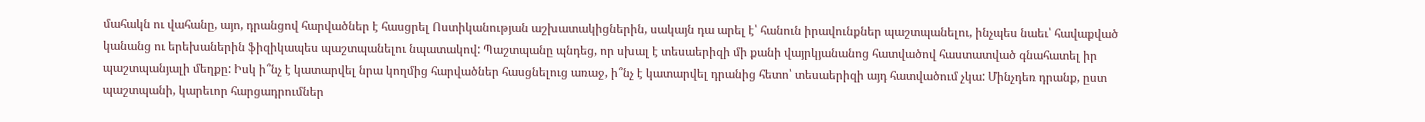մահակն ու վահանը, այո, դրանցով հարվածներ է հասցրել Ոստիկանության աշխատակիցներին, սակայն դա արել է՝ հանուն իրավունքներ պաշտպանելու, ինչպես նաեւ՝ հավաքված կանանց ու երեխաներին ֆիզիկապես պաշտպանելու նպատակով: Պաշտպանը պնդեց, որ սխալ է տեսաերիզի մի քանի վայրկյանանոց հատվածով հաստատված գնահատել իր պաշտպանյալի մեղքը: Իսկ ի՞նչ է կատարվել նրա կողմից հարվածներ հասցնելուց առաջ, ի՞նչ է կատարվել դրանից հետո՝ տեսաերիզի այդ հատվածում չկա: Մինչդեռ դրանք, ըստ պաշտպանի, կարեւոր հարցադրումներ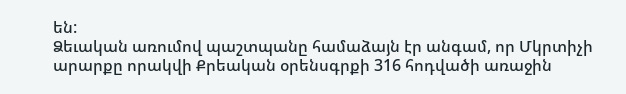են:
Ձեւական առումով պաշտպանը համաձայն էր անգամ, որ Մկրտիչի արարքը որակվի Քրեական օրենսգրքի 316 հոդվածի առաջին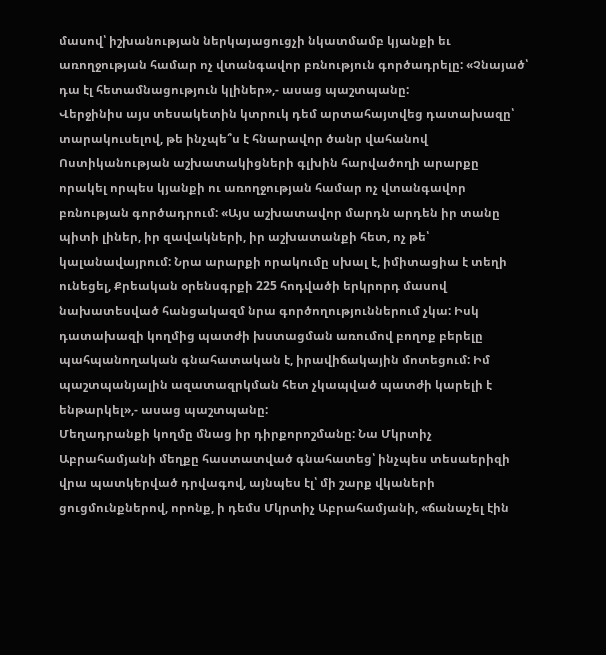մասով՝ իշխանության ներկայացուցչի նկատմամբ կյանքի եւ առողջության համար ոչ վտանգավոր բռնություն գործադրելը: «Չնայած՝ դա էլ հետամնացություն կլիներ»,- ասաց պաշտպանը:
Վերջինիս այս տեսակետին կտրուկ դեմ արտահայտվեց դատախազը՝ տարակուսելով, թե ինչպե՞ս է հնարավոր ծանր վահանով Ոստիկանության աշխատակիցների գլխին հարվածողի արարքը որակել որպես կյանքի ու առողջության համար ոչ վտանգավոր բռնության գործադրում: «Այս աշխատավոր մարդն արդեն իր տանը պիտի լիներ, իր զավակների, իր աշխատանքի հետ, ոչ թե՝ կալանավայրում: Նրա արարքի որակումը սխալ է, իմիտացիա է տեղի ունեցել, Քրեական օրենսգրքի 225 հոդվածի երկրորդ մասով նախատեսված հանցակազմ նրա գործողություններում չկա: Իսկ դատախազի կողմից պատժի խստացման առումով բողոք բերելը պահպանողական գնահատական է, իրավիճակային մոտեցում: Իմ պաշտպանյալին ազատազրկման հետ չկապված պատժի կարելի է ենթարկել»,- ասաց պաշտպանը:
Մեղադրանքի կողմը մնաց իր դիրքորոշմանը: Նա Մկրտիչ Աբրահամյանի մեղքը հաստատված գնահատեց՝ ինչպես տեսաերիզի վրա պատկերված դրվագով, այնպես էլ՝ մի շարք վկաների ցուցմունքներով, որոնք, ի դեմս Մկրտիչ Աբրահամյանի, «ճանաչել էին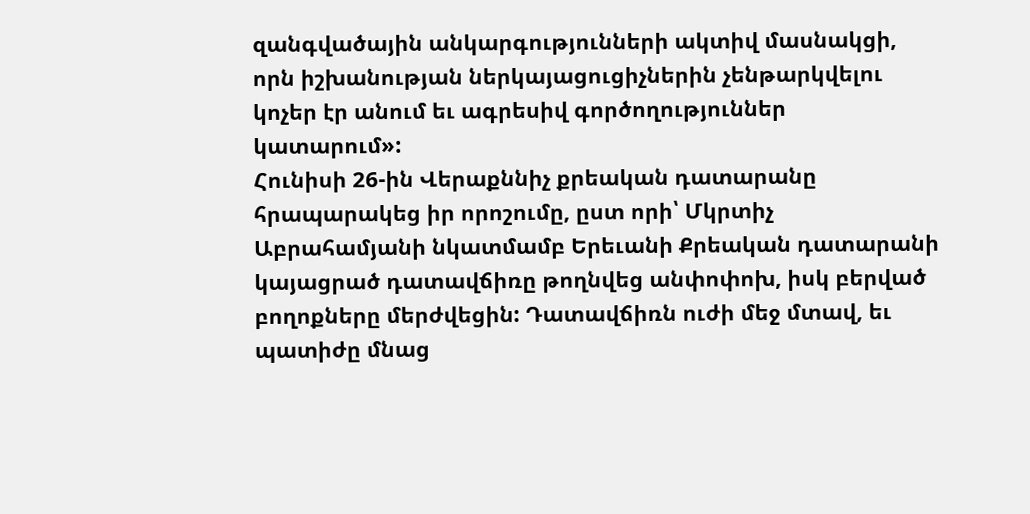զանգվածային անկարգությունների ակտիվ մասնակցի, որն իշխանության ներկայացուցիչներին չենթարկվելու կոչեր էր անում եւ ագրեսիվ գործողություններ կատարում»:
Հունիսի 26-ին Վերաքննիչ քրեական դատարանը հրապարակեց իր որոշումը, ըստ որի՝ Մկրտիչ Աբրահամյանի նկատմամբ Երեւանի Քրեական դատարանի կայացրած դատավճիռը թողնվեց անփոփոխ, իսկ բերված բողոքները մերժվեցին: Դատավճիռն ուժի մեջ մտավ, եւ պատիժը մնաց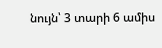նույն՝ 3 տարի 6 ամիս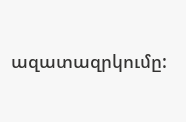ազատազրկումը: